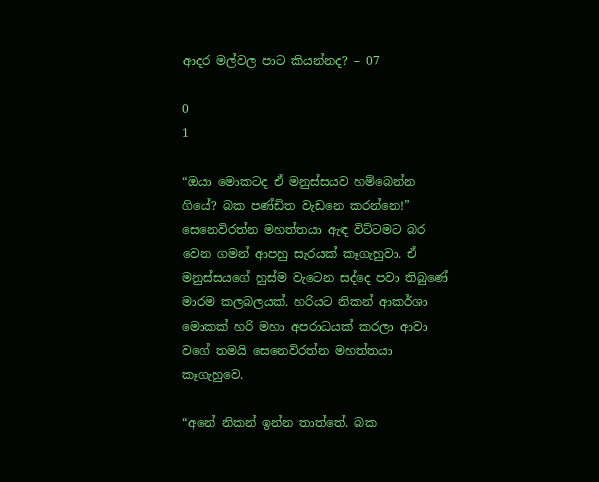ආදර මල්වල පාට කියන්නද? – 07

0
1

“ඔයා මොකටද ඒ මනුස්සයව හම්බෙන්න ගියේ? බක පණ්ඩිත වැඩනෙ කරන්නෙ!” සෙනෙවිරත්න මහත්තයා ඇඳ විට්ටමට බර වෙන ගමන් ආපහු සැරයක් කෑගැහුවා. ඒ මනුස්සයගේ හුස්ම වැටෙන සද්දෙ පවා තිබුණේ මාරම කලබලයක්. හරියට නිකන් ආකර්ශා මොකක් හරි මහා අපරාධයක් කරලා ආවා වගේ තමයි සෙනෙවිරත්න මහත්තයා කෑගැහුවෙ.

“අනේ නිකන් ඉන්න තාත්තේ. බක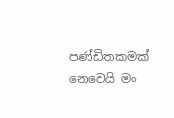පණ්ඩිතකමක් නෙවෙයි මං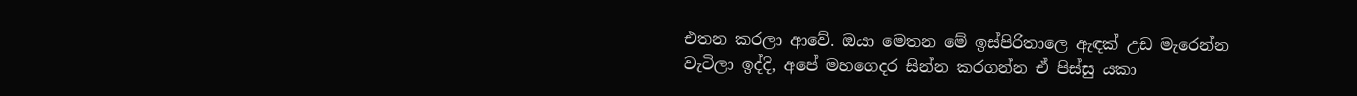එතන කරලා ආවේ. ඔයා මෙතන මේ ඉස්පිරිතාලෙ ඇඳක් උඩ මැරෙන්න වැටිලා ඉද්දි, අපේ මහගෙදර සින්න කරගන්න ඒ පිස්සු යකා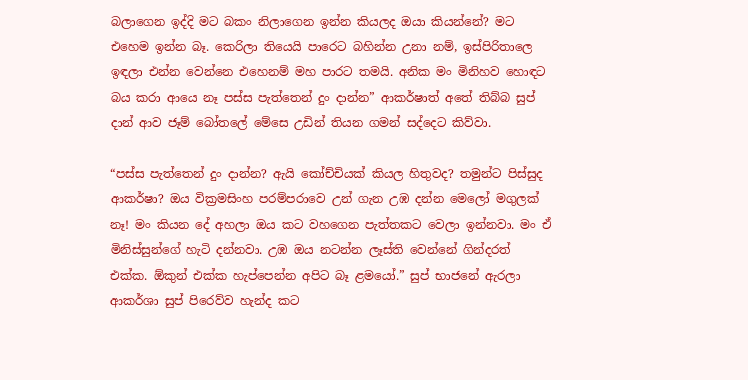බලාගෙන ඉද්දි මට බකං නිලාගෙන ඉන්න කියලද ඔයා කියන්නේ? මට එහෙම ඉන්න බෑ. කෙරිලා තියෙයි පාරෙට බහින්න උනා නම්, ඉස්පිරිතාලෙ ඉඳලා එන්න වෙන්නෙ එහෙනම් මහ පාරට තමයි. අනික මං මිනිහව හොඳට බය කරා ආයෙ නෑ පස්ස පැත්තෙන් දුං දාන්න” ආකර්ෂාත් අතේ තිබ්බ සුප් දාන් ආව ජෑම් බෝතලේ මේසෙ උඩින් තියන ගමන් සද්දෙට කිව්වා.

“පස්ස පැත්තෙන් දුං දාන්න? ඇයි කෝච්චියක් කියල හිතුවද? තමුන්ට පිස්සුද ආකර්ෂා? ඔය වික්‍රමසිංහ පරම්පරාවෙ උන් ගැන උඹ දන්න මෙලෝ මගුලක් නෑ! මං කියන දේ අහලා ඔය කට වහගෙන පැත්තකට වෙලා ඉන්නවා. මං ඒ මිනිස්සුන්ගේ හැටි දන්නවා. උඹ ඔය නටන්න ලෑස්ති වෙන්නේ ගින්දරත් එක්ක. ඕකුන් එක්ක හැප්පෙන්න අපිට බෑ ළමයෝ.” සුප් භාජනේ ඇරලා ආකර්ශා සුප් පිරෙව්ව හැන්ද කට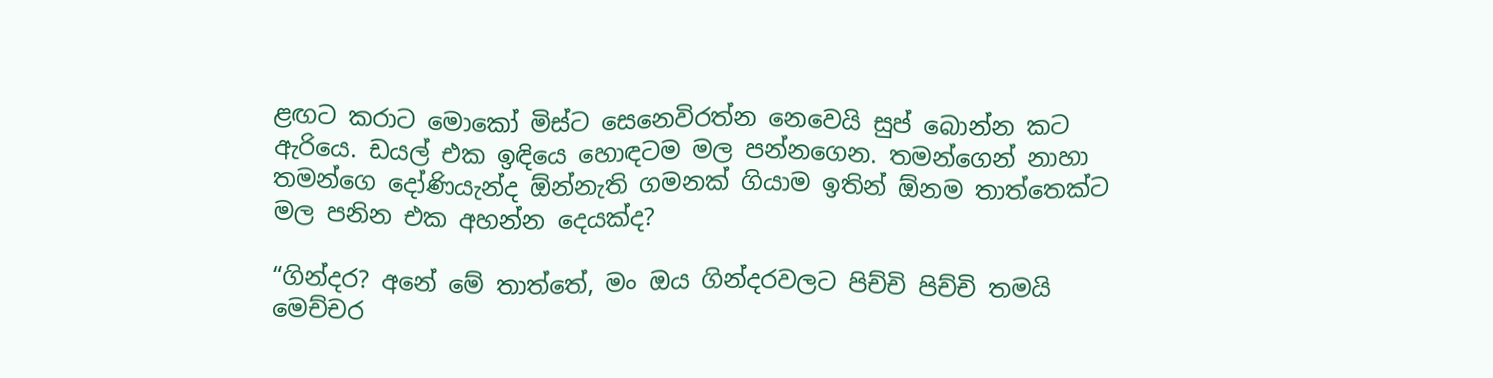ළඟට කරාට මොකෝ මිස්ට සෙනෙවිරත්න නෙවෙයි සුප් බොන්න කට ඇරියෙ. ඩයල් එක ඉඳියෙ හොඳටම මල පන්නගෙන. තමන්ගෙන් නාහා තමන්ගෙ දෝණියැන්ද ඕන්නැති ගමනක් ගියාම ඉතින් ඕනම තාත්තෙක්ට මල පනින එක අහන්න දෙයක්ද?

“ගින්දර? අනේ මේ තාත්තේ, මං ඔය ගින්දරවලට පිච්චි පිච්චි තමයි මෙච්චර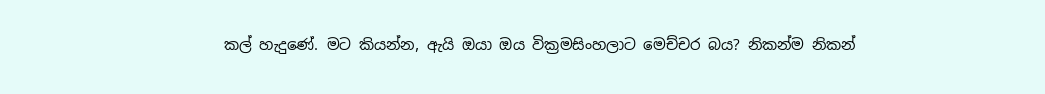කල් හැදුණේ. මට කියන්න, ඇයි ඔයා ඔය වික්‍රමසිංහලාට මෙච්චර බය? නිකන්ම නිකන්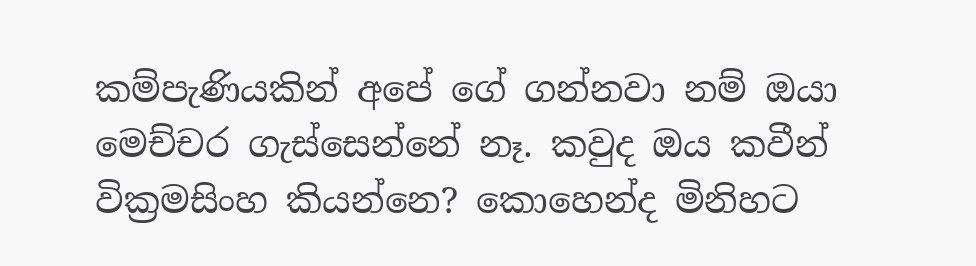කම්පැණියකින් අපේ ගේ ගන්නවා නම් ඔයා මෙච්චර ගැස්සෙන්නේ නෑ. කවුද ඔය කවීන් වික්‍රමසිංහ කියන්නෙ? කොහෙන්ද මිනිහට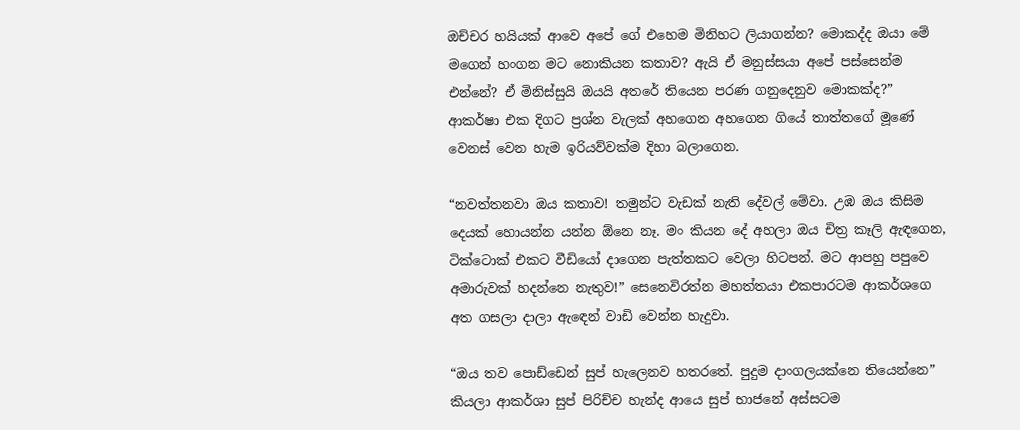ඔච්චර හයියක් ආවෙ අපේ ගේ එහෙම මිනිහට ලියාගන්න? මොකද්ද ඔයා මේ මගෙන් හංගන මට නොකියන කතාව? ඇයි ඒ මනුස්සයා අපේ පස්සෙන්ම එන්නේ? ඒ මිනිස්සුයි ඔයයි අතරේ තියෙන පරණ ගනුදෙනුව මොකක්ද?” ආකර්ෂා එක දිගට ප්‍රශ්න වැලක් අහගෙන අහගෙන ගියේ තාත්තගේ මූණේ වෙනස් වෙන හැම ඉරියව්වක්ම දිහා බලාගෙන.

“නවත්තනවා ඔය කතාව! තමුන්ට වැඩක් නැති දේවල් මේවා. උඹ ඔය කිසිම දෙයක් හොයන්න යන්න ඕනෙ නෑ. මං කියන දේ අහලා ඔය චිත්‍ර කෑලි ඇඳගෙන, ටික්ටොක් එකට වීඩියෝ දාගෙන පැත්තකට වෙලා හිටපන්. මට ආපහු පපුවෙ අමාරුවක් හදන්නෙ නැතුව!” සෙනෙවිරත්න මහත්තයා එකපාරටම ආකර්ශගෙ අත ගසලා දාලා ඇඳෙන් වාඩි වෙන්න හැදුවා.

“ඔය තව පොඩ්ඩෙන් සුප් හැලෙනව හතරතේ. පුදුම දාංගලයක්නෙ තියෙන්නෙ” කියලා ආකර්ශා සුප් පිරිච්ච හැන්ද ආයෙ සුප් භාජනේ අස්සටම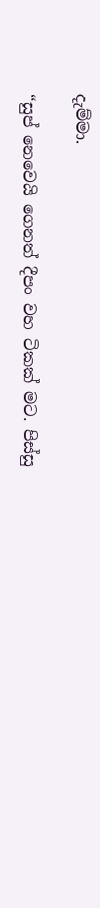දැම්මා.

“සුප් නෙවෙයි ගෙනත් දීපං වහ ටිකක් මට. පිස්සු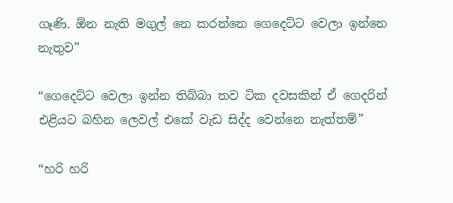ගෑණි. ඕන නැති මගුල් නෙ කරන්නෙ ගෙදෙට්ට වෙලා ඉන්නෙ නැතුව”

“ගෙදෙට්ට වෙලා ඉන්න තිබ්බා තව ටික දවසකින් ඒ ගෙදරින් එළියට බහින ලෙවල් එකේ වැඩ සිද්ද වෙන්නෙ නැත්තම්”

“හරි හරි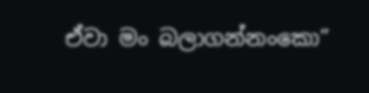ඒවා මං බලාගන්නංකො”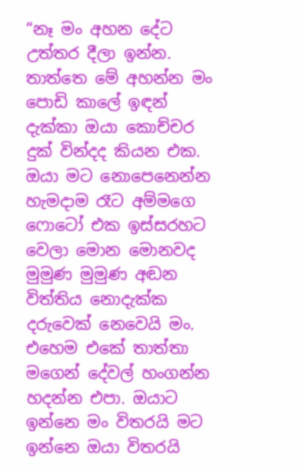“නෑ මං අහන දේට උත්තර දීලා ඉන්න. තාත්තෙ මේ අහන්න මං පොඩි කාලේ ඉඳන් දැක්කා ඔයා කොච්චර දුක් වින්දද කියන එක. ඔයා මට නොපෙනෙන්න හැමදාම රෑට අම්මගෙ ෆොටෝ එක ඉස්සරහට වෙලා මොන මොනවද මුමුණ මුමුණ අඬන විත්තිය නොදැක්ක දරුවෙක් නෙවෙයි මං. එහෙම එකේ තාත්තා මගෙන් දේවල් හංගන්න හදන්න එපා. ඔයාට ඉන්නෙ මං විතරයි මට ඉන්නෙ ඔයා විතරයි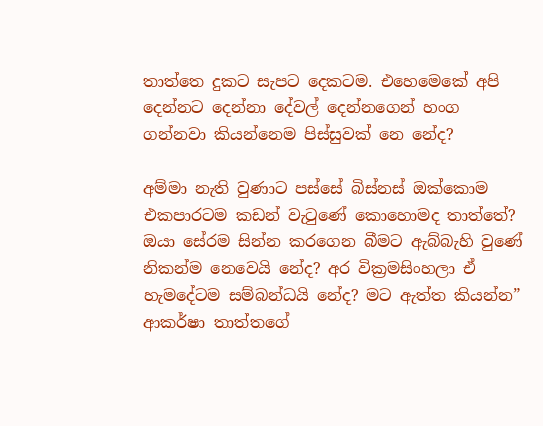තාත්තෙ දුකට සැපට දෙකටම. එහෙමෙකේ අපි දෙන්නට දෙන්නා දේවල් දෙන්නගෙන් හංග ගන්නවා කියන්නෙම පිස්සුවක් නෙ නේද?

අම්මා නැති වුණාට පස්සේ බිස්නස් ඔක්කොම එකපාරටම කඩන් වැටුණේ කොහොමද තාත්තේ? ඔයා සේරම සින්න කරගෙන බීමට ඇබ්බැහි වුණේ නිකන්ම නෙවෙයි නේද? අර වික්‍රමසිංහලා ඒ හැමදේටම සම්බන්ධයි නේද? මට ඇත්ත කියන්න” ආකර්ෂා තාත්තගේ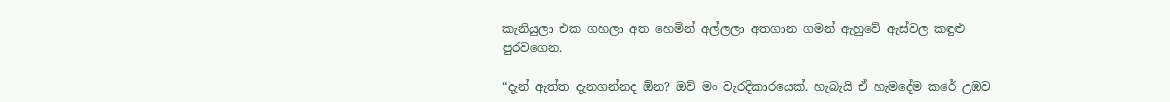කැනියුලා එක ගහලා අත හෙමින් අල්ලලා අතගාන ගමන් ඇහුවේ ඇස්වල කඳුළු පුරවගෙන.

“දැන් ඇත්ත දැනගන්නද ඕන? ඔව් මං වැරදිකාරයෙක්. හැබැයි ඒ හැමදේම කරේ උඹව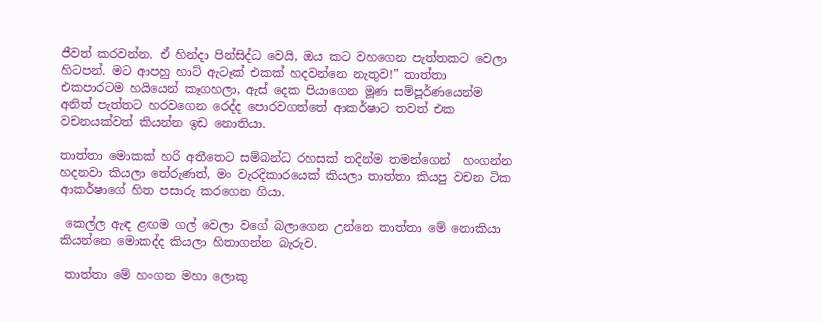ජීවත් කරවන්න. ඒ හින්දා පින්සිද්ධ වෙයි, ඔය කට වහගෙන පැත්තකට වෙලා හිටපන්. මට ආපහු හාට් ඇටෑක් එකක් හදවන්නෙ නැතුව!” තාත්තා එකපාරටම හයියෙන් කෑගහලා, ඇස් දෙක පියාගෙන මූණ සම්පූර්ණයෙන්ම අනිත් පැත්තට හරවගෙන රෙද්ද පොරවගත්තේ ආකර්ෂාට තවත් එක වචනයක්වත් කියන්න ඉඩ නොතියා.

තාත්තා මොකක් හරි අතීතෙට සම්බන්ධ රහසක් තදින්ම තමන්ගෙන්  හංගන්න හදනවා කියලා තේරුණත්, මං වැරදිකාරයෙක් කියලා තාත්තා කියපු වචන ටික ආකර්ෂාගේ හිත පසාරු කරගෙන ගියා.

 කෙල්ල ඇඳ ළඟම ගල් වෙලා වගේ බලාගෙන උන්නෙ තාත්තා මේ නොකියා කියන්නෙ මොකද්ද කියලා හිතාගන්න බැරුව.

 තාත්තා මේ හංගන මහා ලොකු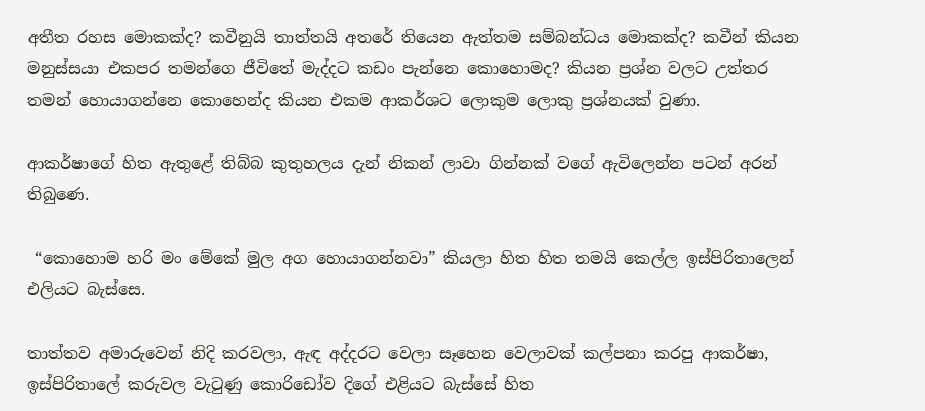අතීත රහස මොකක්ද? කවීනුයි තාත්තයි අතරේ තියෙන ඇත්තම සම්බන්ධය මොකක්ද? කවීන් කියන මනුස්සයා එකපර තමන්ගෙ ජීවිතේ මැද්දට කඩං පැන්නෙ කොහොමද? කියන ප්‍රශ්න වලට උත්තර තමන් හොයාගන්නෙ කොහෙන්ද කියන එකම ආකර්ශට ලොකුම ලොකු ප්‍රශ්නයක් වුණා.

ආකර්ෂාගේ හිත ඇතුළේ තිබ්බ කුතුහලය දැන් නිකන් ලාවා ගින්නක් වගේ ඇවිලෙන්න පටන් අරන් තිබුණෙ.

 “කොහොම හරි මං මේකේ මුල අග හොයාගන්නවා” කියලා හිත හිත තමයි කෙල්ල ඉස්පිරිතාලෙන් එලියට බැස්සෙ.

තාත්තව අමාරුවෙන් නිදි කරවලා, ඇඳ අද්දරට වෙලා සෑහෙන වෙලාවක් කල්පනා කරපු ආකර්ෂා, ඉස්පිරිතාලේ කරුවල වැටුණු කොරිඩෝව දිගේ එළියට බැස්සේ හිත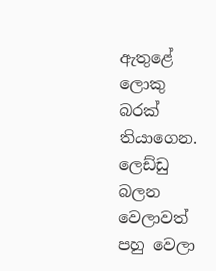ඇතුළේ ලොකු බරක් තියාගෙන. ලෙඩ්ඩු බලන වෙලාවත් පහු වෙලා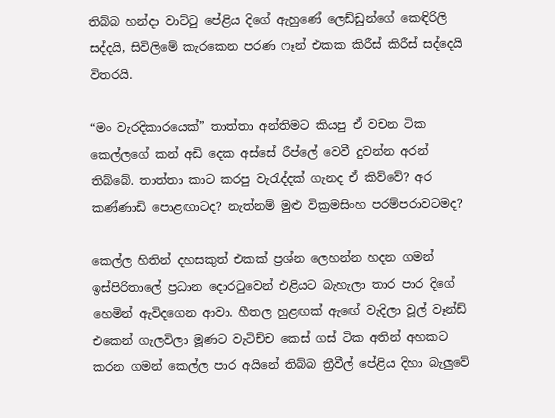තිබ්බ හන්දා වාට්ටු පේළිය දිගේ ඇහුණේ ලෙඩ්ඩුන්ගේ කෙඳිරිලි සද්දයි, සිවිලිමේ කැරකෙන පරණ ෆෑන් එකක කිරීස් කිරීස් සද්දෙයි විතරයි.

“මං වැරදිකාරයෙක්” තාත්තා අන්තිමට කියපු ඒ වචන ටික කෙල්ලගේ කන් අඩි දෙක අස්සේ රීප්ලේ වෙවී දුවන්න අරන් තිබ්බේ. තාත්තා කාට කරපු වැරැද්දක් ගැනද ඒ කිව්වේ? අර කණ්ණාඩි පොළඟාටද? නැත්නම් මුළු වික්‍රමසිංහ පරම්පරාවටමද?

කෙල්ල හිතින් දහසකුත් එකක් ප්‍රශ්න ලෙහන්න හදන ගමන් ඉස්පිරිතාලේ ප්‍රධාන දොරටුවෙන් එළියට බැහැලා තාර පාර දිගේ හෙමින් ඇවිදගෙන ආවා. හීතල හුළඟක් ඇඟේ වැදිලා වූල් වෑන්ඩ් එකෙන් ගැලවිලා මූණට වැටිච්ච කෙස් ගස් ටික අතින් අහකට කරන ගමන් කෙල්ල පාර අයිනේ තිබ්බ ත්‍රීවීල් පේළිය දිහා බැලුවේ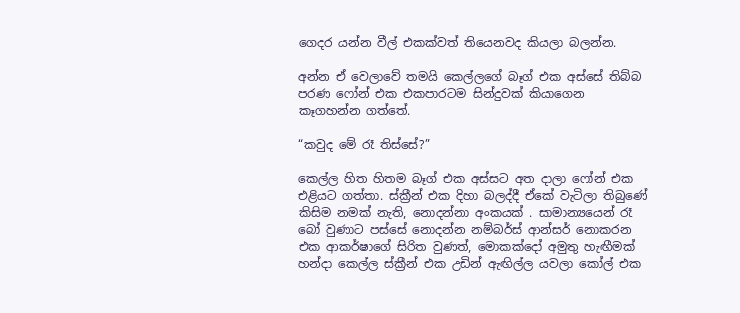ගෙදර යන්න වීල් එකක්වත් තියෙනවද කියලා බලන්න.

අන්න ඒ වෙලාවේ තමයි කෙල්ලගේ බෑග් එක අස්සේ තිබ්බ පරණ ෆෝන් එක එකපාරටම සින්දුවක් කියාගෙන කෑගහන්න ගත්තේ.

“කවුද මේ රෑ තිස්සේ?”

කෙල්ල හිත හිතම බෑග් එක අස්සට අත දාලා ෆෝන් එක එළියට ගත්තා. ස්ක්‍රීන් එක දිහා බලද්දී ඒකේ වැටිලා තිබුණේ කිසිම නමක් නැති, නොදන්නා අංකයක් . සාමාන්‍යයෙන් රෑ බෝ වුණාට පස්සේ නොදන්න නම්බර්ස් ආන්සර් නොකරන එක ආකර්ෂාගේ සිරිත වුණත්, මොකක්දෝ අමුතු හැඟීමක් හන්දා කෙල්ල ස්ක්‍රීන් එක උඩින් ඇඟිල්ල යවලා කෝල් එක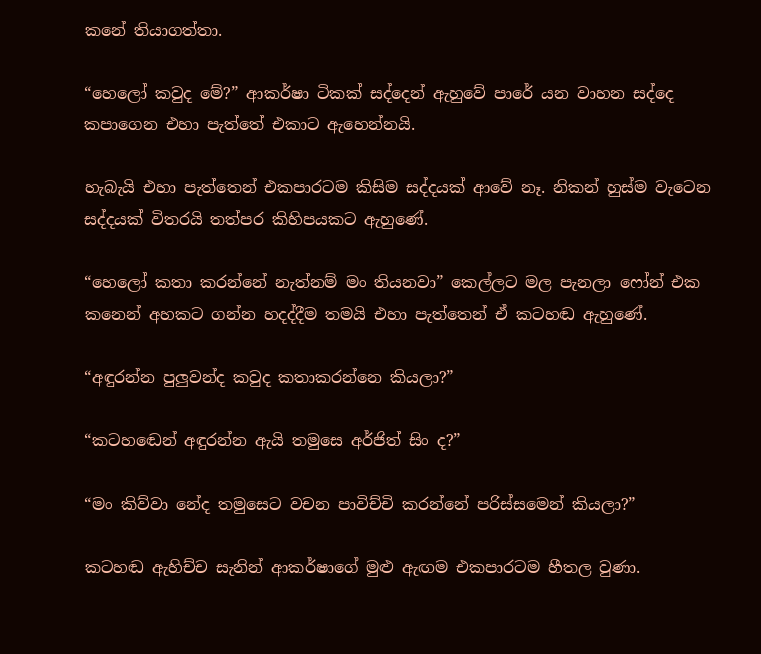කනේ තියාගත්තා.

“හෙලෝ කවුද මේ?” ආකර්ෂා ටිකක් සද්දෙන් ඇහුවේ පාරේ යන වාහන සද්දෙ කපාගෙන එහා පැත්තේ එකාට ඇහෙන්නයි.

හැබැයි එහා පැත්තෙන් එකපාරටම කිසිම සද්දයක් ආවේ නෑ. නිකන් හුස්ම වැටෙන සද්දයක් විතරයි තත්පර කිහිපයකට ඇහුණේ.

“හෙලෝ කතා කරන්නේ නැත්නම් මං තියනවා” කෙල්ලට මල පැනලා ෆෝන් එක කනෙන් අහකට ගන්න හදද්දීම තමයි එහා පැත්තෙන් ඒ කටහඬ ඇහුණේ.

“අඳුරන්න පුලුවන්ද කවුද කතාකරන්නෙ කියලා?”

“කටහඬෙන් අඳුරන්න ඇයි තමුසෙ අර්ජිත් සිං ද?”

“මං කිව්වා නේද තමුසෙට වචන පාවිච්චි කරන්නේ පරිස්සමෙන් කියලා?”

කටහඬ ඇහිච්ච සැනින් ආකර්ෂාගේ මුළු ඇඟම එකපාරටම හීතල වුණා.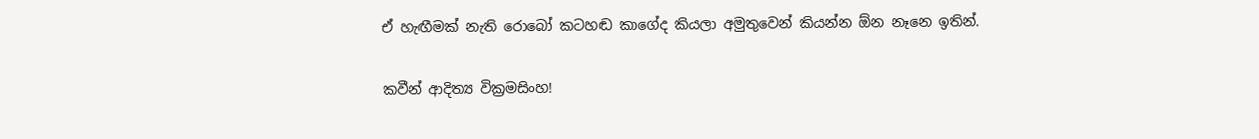ඒ හැඟීමක් නැති රොබෝ කටහඬ කාගේද කියලා අමුතුවෙන් කියන්න ඕන නෑනෙ ඉතින්.

කවීන් ආදිත්‍ය වික්‍රමසිංහ!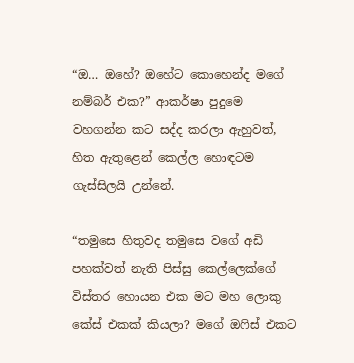“ඔ… ඔහේ? ඔහේට කොහෙන්ද මගේ නම්බර් එක?” ආකර්ෂා පුදුමෙ වහගන්න කට සද්ද කරලා ඇහුවත්, හිත ඇතුළෙන් කෙල්ල හොඳටම ගැස්සිලයි උන්නේ.

“තමුසෙ හිතුවද තමුසෙ වගේ අඩි පහක්වත් නැති පිස්සු කෙල්ලෙක්ගේ විස්තර හොයන එක මට මහ ලොකු කේස් එකක් කියලා? මගේ ඔෆිස් එකට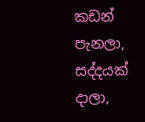කඩන් පැනලා, සද්දයක් දාලා,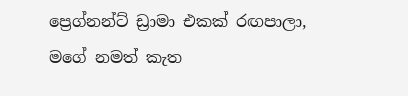ප්‍රෙග්නන්ට් ඩ්‍රාමා එකක් රඟපාලා, මගේ නමත් කැත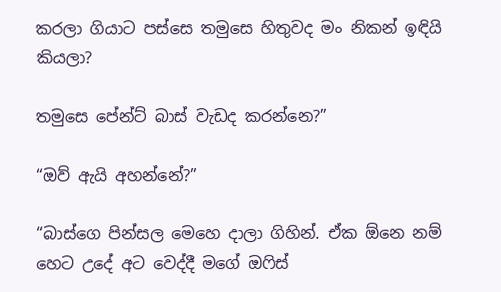කරලා ගියාට පස්සෙ තමුසෙ හිතුවද මං නිකන් ඉඳියි කියලා?

තමුසෙ පේන්ට් බාස් වැඩද කරන්නෙ?”

“ඔව් ඇයි අහන්නේ?”

“බාස්ගෙ පින්සල මෙහෙ දාලා ගිහින්. ඒක ඕනෙ නම් හෙට උදේ අට වෙද්දී මගේ ඔෆිස්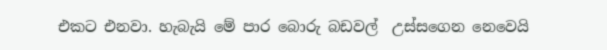එකට එනවා. හැබැයි මේ පාර බොරු බඩවල්  උස්සගෙන නෙවෙයි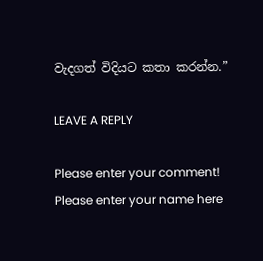වැදගත් විදියට කතා කරන්න.”

LEAVE A REPLY

Please enter your comment!
Please enter your name here